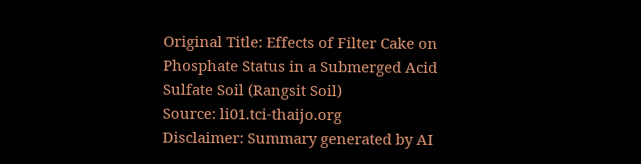Original Title: Effects of Filter Cake on Phosphate Status in a Submerged Acid Sulfate Soil (Rangsit Soil)
Source: li01.tci-thaijo.org
Disclaimer: Summary generated by AI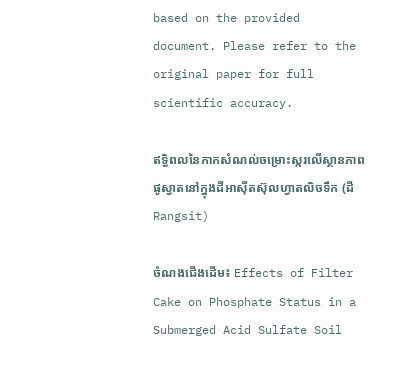based on the provided document. Please refer to the original paper for full scientific accuracy.

ឥទ្ធិពលនៃកាកសំណល់ចម្រោះស្ករលើស្ថានភាពផូស្វាតនៅក្នុងដីអាស៊ីតស៊ុលហ្វាតលិចទឹក (ដី Rangsit)

ចំណងជើងដើម៖ Effects of Filter Cake on Phosphate Status in a Submerged Acid Sulfate Soil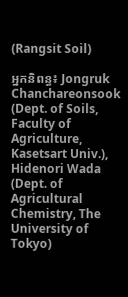(Rangsit Soil)

អ្នកនិពន្ធ៖ Jongruk Chanchareonsook (Dept. of Soils, Faculty of Agriculture, Kasetsart Univ.), Hidenori Wada (Dept. of Agricultural Chemistry, The University of Tokyo)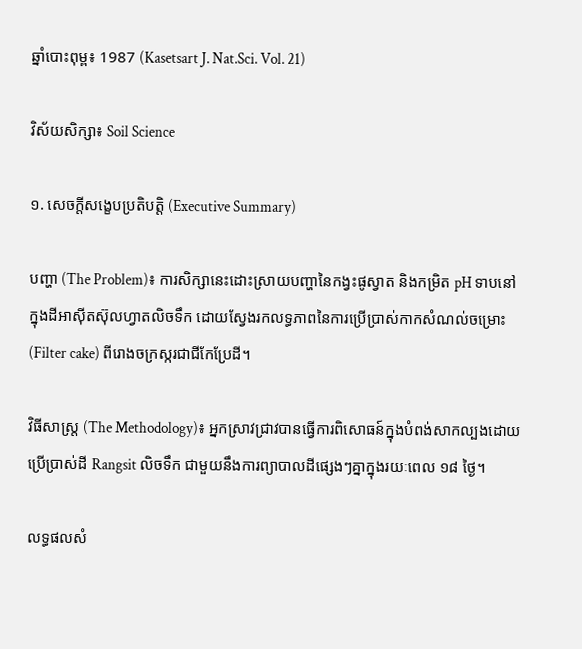ឆ្នាំបោះពុម្ព៖ 1987 (Kasetsart J. Nat.Sci. Vol. 21)

វិស័យសិក្សា៖ Soil Science

១. សេចក្តីសង្ខេបប្រតិបត្តិ (Executive Summary)

បញ្ហា (The Problem)៖ ការសិក្សានេះដោះស្រាយបញ្ហានៃកង្វះផូស្វាត និងកម្រិត pH ទាបនៅក្នុងដីអាស៊ីតស៊ុលហ្វាតលិចទឹក ដោយស្វែងរកលទ្ធភាពនៃការប្រើប្រាស់កាកសំណល់ចម្រោះ (Filter cake) ពីរោងចក្រស្ករជាជីកែប្រែដី។

វិធីសាស្ត្រ (The Methodology)៖ អ្នកស្រាវជ្រាវបានធ្វើការពិសោធន៍ក្នុងបំពង់សាកល្បងដោយប្រើប្រាស់ដី Rangsit លិចទឹក ជាមួយនឹងការព្យាបាលដីផ្សេងៗគ្នាក្នុងរយៈពេល ១៨ ថ្ងៃ។

លទ្ធផលសំ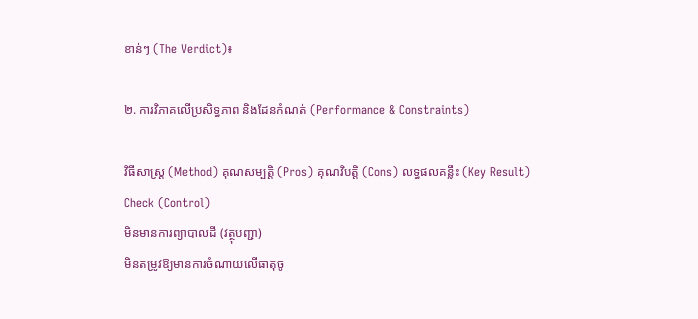ខាន់ៗ (The Verdict)៖

២. ការវិភាគលើប្រសិទ្ធភាព និងដែនកំណត់ (Performance & Constraints)

វិធីសាស្ត្រ (Method) គុណសម្បត្តិ (Pros) គុណវិបត្តិ (Cons) លទ្ធផលគន្លឹះ (Key Result)
Check (Control)
មិនមានការព្យាបាលដី (វត្ថុបញ្ជា)
មិនតម្រូវឱ្យមានការចំណាយលើធាតុចូ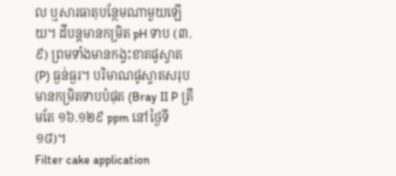ល ឬសារធាតុបន្ថែមណាមួយឡើយ។ ដីបន្តមានកម្រិត pH ទាប (៣.៩) ព្រមទាំងមានកង្វះខាតផូស្វាត (P) ធ្ងន់ធ្ងរ។ បរិមាណផូស្វាតសរុបមានកម្រិតទាបបំផុត (Bray II P ត្រឹមតែ ១៦.១២៩ ppm នៅថ្ងៃទី ១៨)។
Filter cake application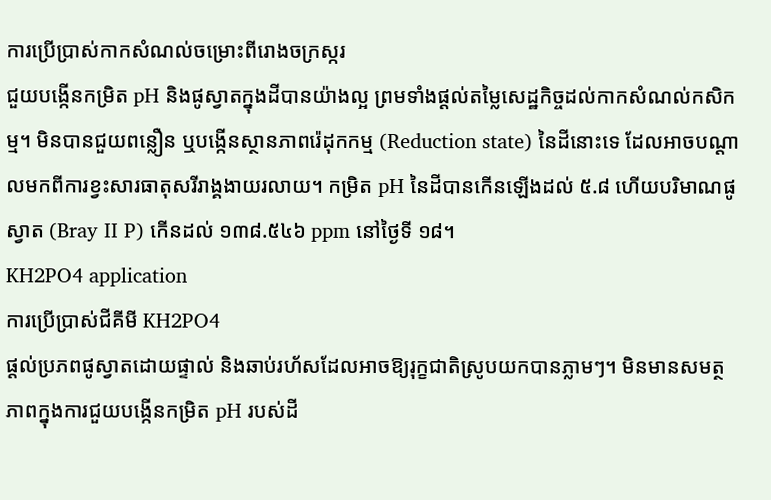ការប្រើប្រាស់កាកសំណល់ចម្រោះពីរោងចក្រស្ករ
ជួយបង្កើនកម្រិត pH និងផូស្វាតក្នុងដីបានយ៉ាងល្អ ព្រមទាំងផ្តល់តម្លៃសេដ្ឋកិច្ចដល់កាកសំណល់កសិកម្ម។ មិនបានជួយពន្លឿន ឬបង្កើនស្ថានភាពរ៉េដុកកម្ម (Reduction state) នៃដីនោះទេ ដែលអាចបណ្តាលមកពីការខ្វះសារធាតុសរីរាង្គងាយរលាយ។ កម្រិត pH នៃដីបានកើនឡើងដល់ ៥.៨ ហើយបរិមាណផូស្វាត (Bray II P) កើនដល់ ១៣៨.៥៤៦ ppm នៅថ្ងៃទី ១៨។
KH2PO4 application
ការប្រើប្រាស់ជីគីមី KH2PO4
ផ្តល់ប្រភពផូស្វាតដោយផ្ទាល់ និងឆាប់រហ័សដែលអាចឱ្យរុក្ខជាតិស្រូបយកបានភ្លាមៗ។ មិនមានសមត្ថភាពក្នុងការជួយបង្កើនកម្រិត pH របស់ដី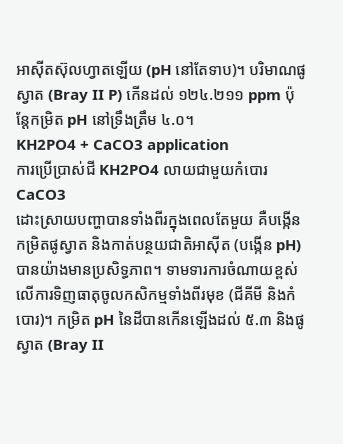អាស៊ីតស៊ុលហ្វាតឡើយ (pH នៅតែទាប)។ បរិមាណផូស្វាត (Bray II P) កើនដល់ ១២៤.២១១ ppm ប៉ុន្តែកម្រិត pH នៅទ្រឹងត្រឹម ៤.០។
KH2PO4 + CaCO3 application
ការប្រើប្រាស់ជី KH2PO4 លាយជាមួយកំបោរ CaCO3
ដោះស្រាយបញ្ហាបានទាំងពីរក្នុងពេលតែមួយ គឺបង្កើនកម្រិតផូស្វាត និងកាត់បន្ថយជាតិអាស៊ីត (បង្កើន pH) បានយ៉ាងមានប្រសិទ្ធភាព។ ទាមទារការចំណាយខ្ពស់លើការទិញធាតុចូលកសិកម្មទាំងពីរមុខ (ជីគីមី និងកំបោរ)។ កម្រិត pH នៃដីបានកើនឡើងដល់ ៥.៣ និងផូស្វាត (Bray II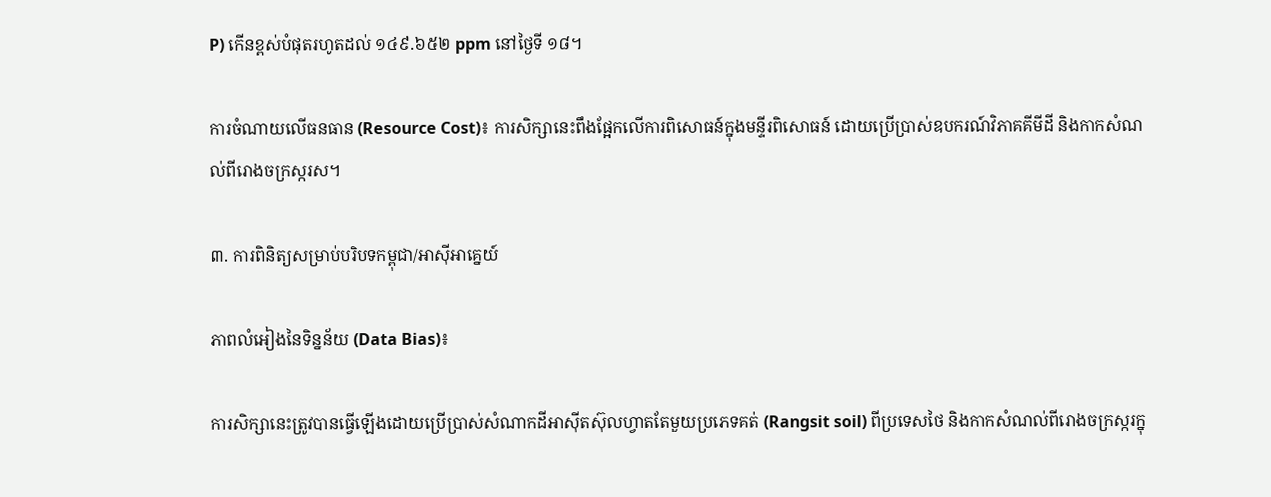P) កើនខ្ពស់បំផុតរហូតដល់ ១៤៩.៦៥២ ppm នៅថ្ងៃទី ១៨។

ការចំណាយលើធនធាន (Resource Cost)៖ ការសិក្សានេះពឹងផ្អែកលើការពិសោធន៍ក្នុងមន្ទីរពិសោធន៍ ដោយប្រើប្រាស់ឧបករណ៍វិភាគគីមីដី និងកាកសំណល់ពីរោងចក្រស្ករស។

៣. ការពិនិត្យសម្រាប់បរិបទកម្ពុជា/អាស៊ីអាគ្នេយ៍

ភាពលំអៀងនៃទិន្នន័យ (Data Bias)៖

ការសិក្សានេះត្រូវបានធ្វើឡើងដោយប្រើប្រាស់សំណាកដីអាស៊ីតស៊ុលហ្វាតតែមួយប្រភេទគត់ (Rangsit soil) ពីប្រទេសថៃ និងកាកសំណល់ពីរោងចក្រស្ករក្នុ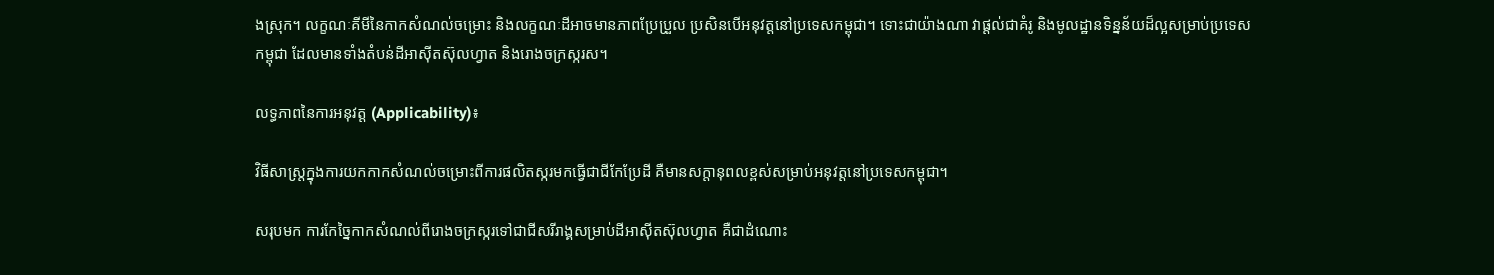ងស្រុក។ លក្ខណៈគីមីនៃកាកសំណល់ចម្រោះ និងលក្ខណៈដីអាចមានភាពប្រែប្រួល ប្រសិនបើអនុវត្តនៅប្រទេសកម្ពុជា។ ទោះជាយ៉ាងណា វាផ្តល់ជាគំរូ និងមូលដ្ឋានទិន្នន័យដ៏ល្អសម្រាប់ប្រទេសកម្ពុជា ដែលមានទាំងតំបន់ដីអាស៊ីតស៊ុលហ្វាត និងរោងចក្រស្ករស។

លទ្ធភាពនៃការអនុវត្ត (Applicability)៖

វិធីសាស្ត្រក្នុងការយកកាកសំណល់ចម្រោះពីការផលិតស្ករមកធ្វើជាជីកែប្រែដី គឺមានសក្តានុពលខ្ពស់សម្រាប់អនុវត្តនៅប្រទេសកម្ពុជា។

សរុបមក ការកែច្នៃកាកសំណល់ពីរោងចក្រស្ករទៅជាជីសរីរាង្គសម្រាប់ដីអាស៊ីតស៊ុលហ្វាត គឺជាដំណោះ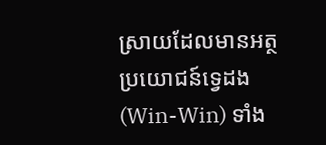ស្រាយដែលមានអត្ថប្រយោជន៍ទ្វេដង (Win-Win) ទាំង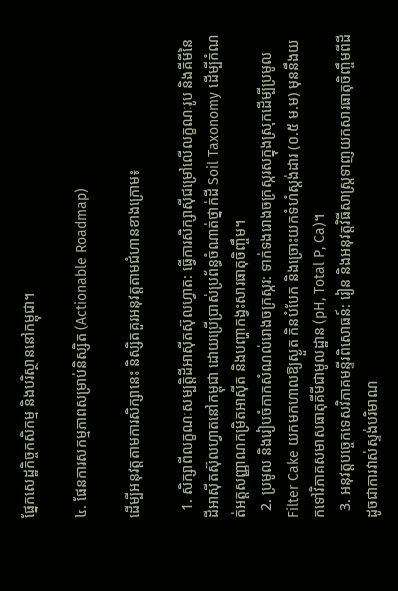ផ្នែកសេដ្ឋកិច្ចកសិកម្ម និងបរិស្ថាននៅកម្ពុជា។

៤. ផែនការសកម្មភាពសម្រាប់និស្សិត (Actionable Roadmap)

ដើម្បីអនុវត្តតាមការសិក្សានេះ និស្សិតគួរអនុវត្តតាមជំហានខាងក្រោម៖

  1. សិក្សាពីលក្ខណៈសម្បត្តិដីអាស៊ីតស៊ុលហ្វាត: ធ្វើការសិក្សាស៊ីជម្រៅលើលក្ខណៈរូប និងគីមីនៃដីអាស៊ីតស៊ុលហ្វាតនៅកម្ពុជា ដោយប្រើប្រាស់ប្រព័ន្ធចំណាត់ថ្នាក់ដី Soil Taxonomy ដើម្បីកំណត់អត្តសញ្ញាណកម្រិតអាស៊ីត និងបញ្ហាកង្វះសារធាតុចិញ្ចឹម។
  2. ប្រមូល និងរៀបចំកាកសំណល់រោងចក្រស្ករ: ទាក់ទងរោងចក្រស្ករសក្នុងស្រុកដើម្បីប្រមូល Filter Cake យកមកហាលឱ្យស្ងួត កិនបំបែក និងច្រោះយកទំហំស្តង់ដារ (០.៥ ម.ម) មុននឹងយកទៅវិភាគសមាសធាតុគីមីជាមូលដ្ឋាន (pH, Total P, Ca)។
  3. អនុវត្តបច្ចេកទេសវិភាគមន្ទីរពិសោធន៍: រៀន និងអនុវត្តវិធីសាស្ត្រទាញយកសារធាតុចិញ្ចឹមពីដី ដូចជាការវាស់ស្ទង់បរិមាណ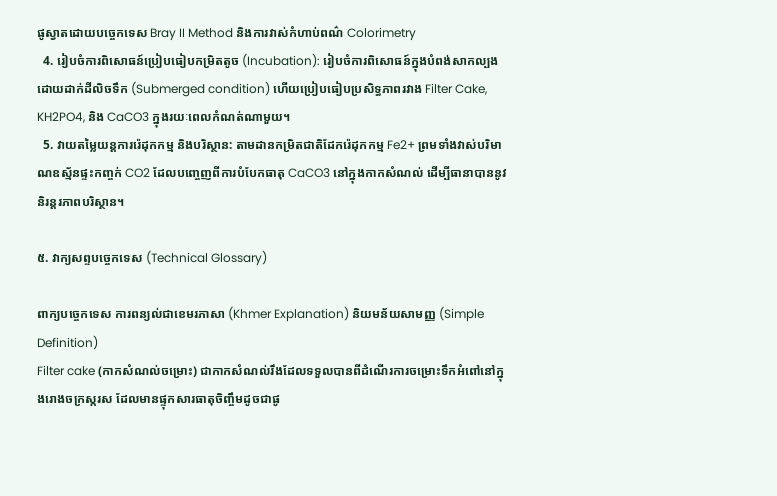ផូស្វាតដោយបច្ចេកទេស Bray II Method និងការវាស់កំហាប់ពណ៌ Colorimetry
  4. រៀបចំការពិសោធន៍ប្រៀបធៀបកម្រិតតូច (Incubation): រៀបចំការពិសោធន៍ក្នុងបំពង់សាកល្បងដោយដាក់ដីលិចទឹក (Submerged condition) ហើយប្រៀបធៀបប្រសិទ្ធភាពរវាង Filter Cake, KH2PO4, និង CaCO3 ក្នុងរយៈពេលកំណត់ណាមួយ។
  5. វាយតម្លៃយន្តការរ៉េដុកកម្ម និងបរិស្ថាន: តាមដានកម្រិតជាតិដែករ៉េដុកកម្ម Fe2+ ព្រមទាំងវាស់បរិមាណឧស្ម័នផ្ទះកញ្ចក់ CO2 ដែលបញ្ចេញពីការបំបែកធាតុ CaCO3 នៅក្នុងកាកសំណល់ ដើម្បីធានាបាននូវនិរន្តរភាពបរិស្ថាន។

៥. វាក្យសព្ទបច្ចេកទេស (Technical Glossary)

ពាក្យបច្ចេកទេស ការពន្យល់ជាខេមរភាសា (Khmer Explanation) និយមន័យសាមញ្ញ (Simple Definition)
Filter cake (កាកសំណល់ចម្រោះ) ជាកាកសំណល់រឹងដែលទទួលបានពីដំណើរការចម្រោះទឹកអំពៅនៅក្នុងរោងចក្រស្ករស ដែលមានផ្ទុកសារធាតុចិញ្ចឹមដូចជាផូ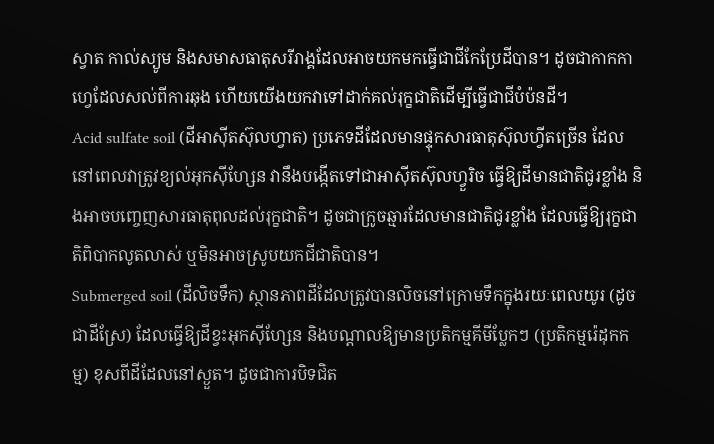ស្វាត កាល់ស្យូម និងសមាសធាតុសរីរាង្គដែលអាចយកមកធ្វើជាជីកែប្រែដីបាន។ ដូចជាកាកកាហ្វេដែលសល់ពីការឆុង ហើយយើងយកវាទៅដាក់គល់រុក្ខជាតិដើម្បីធ្វើជាជីបំប៉នដី។
Acid sulfate soil (ដីអាស៊ីតស៊ុលហ្វាត) ប្រភេទដីដែលមានផ្ទុកសារធាតុស៊ុលហ្វីតច្រើន ដែលនៅពេលវាត្រូវខ្យល់អុកស៊ីហ្សែន វានឹងបង្កើតទៅជាអាស៊ីតស៊ុលហ្វួរិច ធ្វើឱ្យដីមានជាតិជូរខ្លាំង និងអាចបញ្ចេញសារធាតុពុលដល់រុក្ខជាតិ។ ដូចជាក្រូចឆ្មារដែលមានជាតិជូរខ្លាំង ដែលធ្វើឱ្យរុក្ខជាតិពិបាកលូតលាស់ ឬមិនអាចស្រូបយកជីជាតិបាន។
Submerged soil (ដីលិចទឹក) ស្ថានភាពដីដែលត្រូវបានលិចនៅក្រោមទឹកក្នុងរយៈពេលយូរ (ដូចជាដីស្រែ) ដែលធ្វើឱ្យដីខ្វះអុកស៊ីហ្សែន និងបណ្តាលឱ្យមានប្រតិកម្មគីមីប្លែកៗ (ប្រតិកម្មរ៉េដុកកម្ម) ខុសពីដីដែលនៅស្ងួត។ ដូចជាការបិទជិត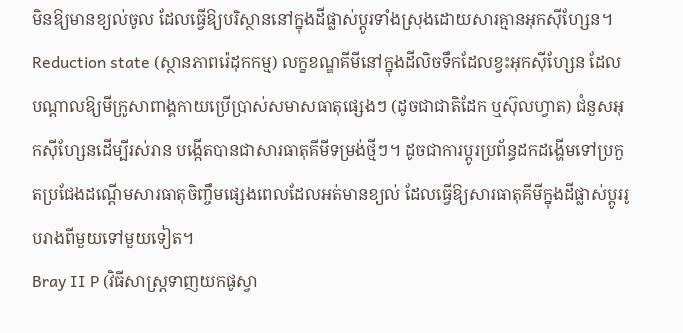មិនឱ្យមានខ្យល់ចូល ដែលធ្វើឱ្យបរិស្ថាននៅក្នុងដីផ្លាស់ប្តូរទាំងស្រុងដោយសារគ្មានអុកស៊ីហ្សែន។
Reduction state (ស្ថានភាពរ៉េដុកកម្ម) លក្ខខណ្ឌគីមីនៅក្នុងដីលិចទឹកដែលខ្វះអុកស៊ីហ្សែន ដែលបណ្តាលឱ្យមីក្រូសាពាង្គកាយប្រើប្រាស់សមាសធាតុផ្សេងៗ (ដូចជាជាតិដែក ឬស៊ុលហ្វាត) ជំនួសអុកស៊ីហ្សែនដើម្បីរស់រាន បង្កើតបានជាសារធាតុគីមីទម្រង់ថ្មីៗ។ ដូចជាការប្តូរប្រព័ន្ធដកដង្ហើមទៅប្រកួតប្រជែងដណ្តើមសារធាតុចិញ្ចឹមផ្សេងពេលដែលអត់មានខ្យល់ ដែលធ្វើឱ្យសារធាតុគីមីក្នុងដីផ្លាស់ប្តូររូបរាងពីមួយទៅមួយទៀត។
Bray II P (វិធីសាស្ត្រទាញយកផូស្វា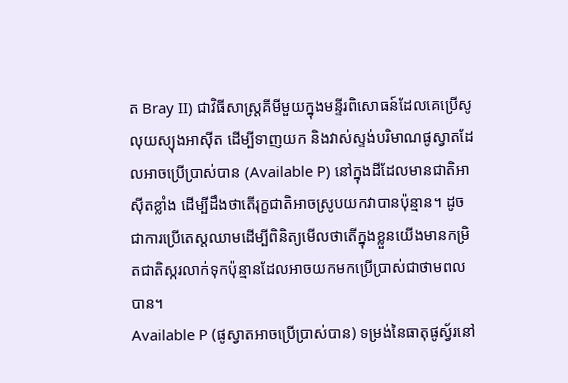ត Bray II) ជាវិធីសាស្ត្រគីមីមួយក្នុងមន្ទីរពិសោធន៍ដែលគេប្រើសូលុយស្យុងអាស៊ីត ដើម្បីទាញយក និងវាស់ស្ទង់បរិមាណផូស្វាតដែលអាចប្រើប្រាស់បាន (Available P) នៅក្នុងដីដែលមានជាតិអាស៊ីតខ្លាំង ដើម្បីដឹងថាតើរុក្ខជាតិអាចស្រូបយកវាបានប៉ុន្មាន។ ដូចជាការប្រើតេស្តឈាមដើម្បីពិនិត្យមើលថាតើក្នុងខ្លួនយើងមានកម្រិតជាតិស្ករលាក់ទុកប៉ុន្មានដែលអាចយកមកប្រើប្រាស់ជាថាមពលបាន។
Available P (ផូស្វាតអាចប្រើប្រាស់បាន) ទម្រង់នៃធាតុផូស្វ័រនៅ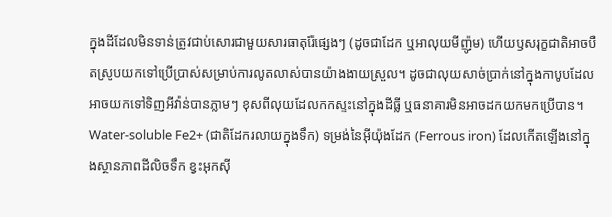ក្នុងដីដែលមិនទាន់ត្រូវជាប់សោរជាមួយសារធាតុរ៉ែផ្សេងៗ (ដូចជាដែក ឬអាលុយមីញ៉ូម) ហើយឫសរុក្ខជាតិអាចបឺតស្រូបយកទៅប្រើប្រាស់សម្រាប់ការលូតលាស់បានយ៉ាងងាយស្រួល។ ដូចជាលុយសាច់ប្រាក់នៅក្នុងកាបូបដែលអាចយកទៅទិញអីវ៉ាន់បានភ្លាមៗ ខុសពីលុយដែលកកស្ទះនៅក្នុងដីធ្លី ឬធនាគារមិនអាចដកយកមកប្រើបាន។
Water-soluble Fe2+ (ជាតិដែករលាយក្នុងទឹក) ទម្រង់នៃអ៊ីយ៉ុងដែក (Ferrous iron) ដែលកើតឡើងនៅក្នុងស្ថានភាពដីលិចទឹក ខ្វះអុកស៊ី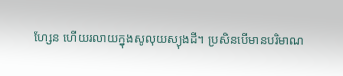ហ្សែន ហើយរលាយក្នុងសូលុយស្យុងដី។ ប្រសិនបើមានបរិមាណ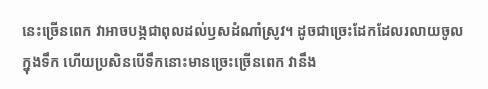នេះច្រើនពេក វាអាចបង្កជាពុលដល់ឫសដំណាំស្រូវ។ ដូចជាច្រេះដែកដែលរលាយចូលក្នុងទឹក ហើយប្រសិនបើទឹកនោះមានច្រេះច្រើនពេក វានឹង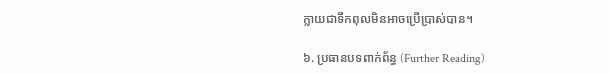ក្លាយជាទឹកពុលមិនអាចប្រើប្រាស់បាន។

៦. ប្រធានបទពាក់ព័ន្ធ (Further Reading)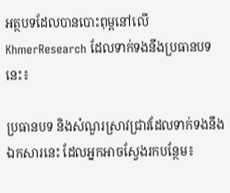អត្ថបទដែលបានបោះពុម្ពនៅលើ KhmerResearch ដែលទាក់ទងនឹងប្រធានបទនេះ៖

ប្រធានបទ និងសំណួរស្រាវជ្រាវដែលទាក់ទងនឹងឯកសារនេះ ដែលអ្នកអាចស្វែងរកបន្ថែម៖